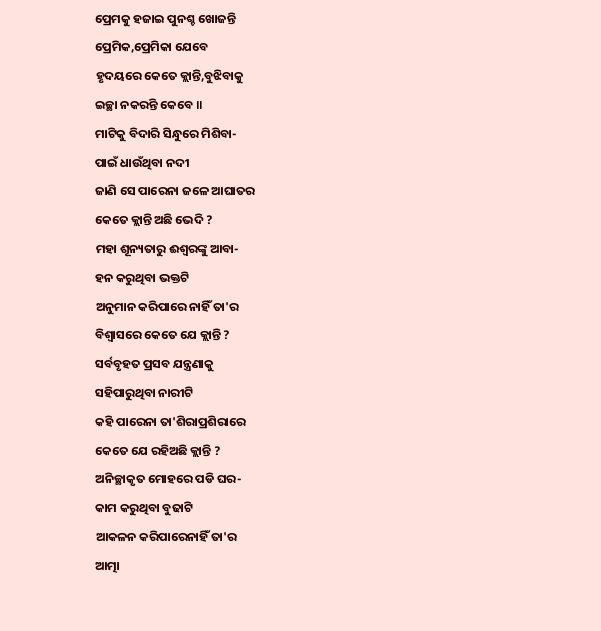ପ୍ରେମକୁ ହଜାଇ ପୁନଶ୍ଚ ଖୋଜନ୍ତି
ପ୍ରେମିକ,ପ୍ରେମିକା ଯେବେ
ହୃଦୟରେ କେତେ କ୍ଲାନ୍ତି,ବୁଝିବାକୁ
ଇଚ୍ଛା ନକରନ୍ତି କେବେ ॥
ମାଟିକୁ ବିଦାରି ସିନ୍ଧୁରେ ମିଶିବା-
ପାଇଁ ଧାଉଁଥିବା ନଦୀ
ଜାଣି ସେ ପାରେନା ଜଳେ ଆଘାତର
କେତେ କ୍ଲାନ୍ତି ଅଛି ଭେଦି ?
ମହା ଶୂନ୍ୟତାରୁ ଈଶ୍ୱରଙ୍କୁ ଆବା-
ହନ କରୁଥିବା ଭକ୍ତଟି
ଅନୁମାନ କରିପାରେ ନାହିଁ ତା'ର
ବିଶ୍ୱାସରେ କେତେ ଯେ କ୍ଲାନ୍ତି ?
ସର୍ବବୃହତ ପ୍ରସବ ଯନ୍ତ୍ରଣାକୁ
ସହିପାରୁଥିବା ନାରୀଟି
କହି ପାରେନା ତା'ଶିରାପ୍ରଶିରାରେ
କେତେ ଯେ ରହିଅଛି କ୍ଲାନ୍ତି ?
ଅନିଚ୍ଛାକୃତ ମୋହରେ ପଡି ଘର-
କାମ କରୁଥିବା ବୁଢାଟି
ଆକଳନ କରିପାରେନାହିଁ ତା'ର
ଆତ୍ମା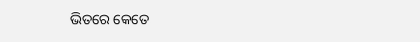ଭିତରେ କେତେ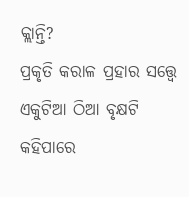କ୍ଲାନ୍ତି?
ପ୍ରକୃତି କରାଳ ପ୍ରହାର ସତ୍ତ୍ୱେ
ଏକୁଟିଆ ଠିଆ ବୃକ୍ଷଟି
କହିପାରେ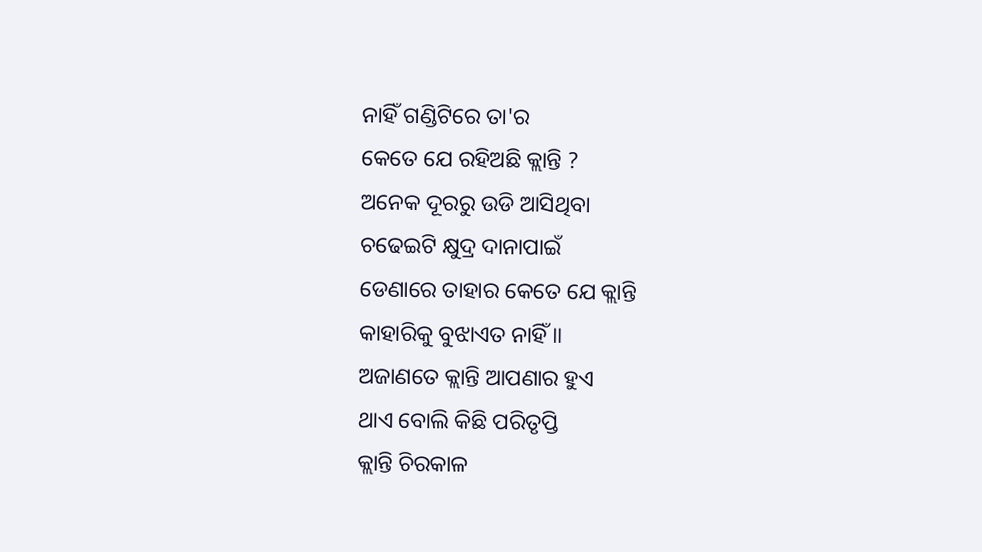ନାହିଁ ଗଣ୍ଡିଟିରେ ତା'ର
କେତେ ଯେ ରହିଅଛି କ୍ଲାନ୍ତି ?
ଅନେକ ଦୂରରୁ ଉଡି ଆସିଥିବା
ଚଢେଇଟି କ୍ଷୁଦ୍ର ଦାନାପାଇଁ
ଡେଣାରେ ତାହାର କେତେ ଯେ କ୍ଲାନ୍ତି
କାହାରିକୁ ବୁଝାଏତ ନାହିଁ ॥
ଅଜାଣତେ କ୍ଲାନ୍ତି ଆପଣାର ହୁଏ
ଥାଏ ବୋଲି କିଛି ପରିତୃପ୍ତି
କ୍ଲାନ୍ତି ଚିରକାଳ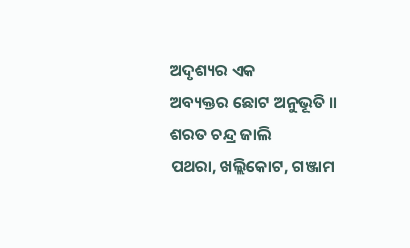ଅଦୃଶ୍ୟର ଏକ
ଅବ୍ୟକ୍ତର ଛୋଟ ଅନୁଭୂତି ॥
ଶରତ ଚନ୍ଦ୍ର ଜାଲି
ପଥରା, ଖଲ୍ଲିକୋଟ, ଗଞ୍ଜାମ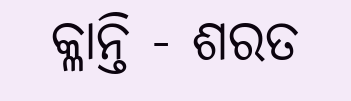କ୍ଳାନ୍ତି - ଶରତ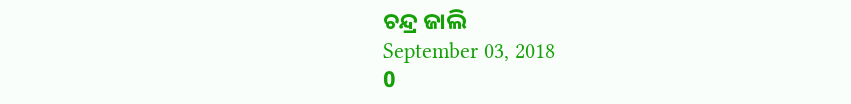ଚନ୍ଦ୍ର ଜାଲି
September 03, 2018
0